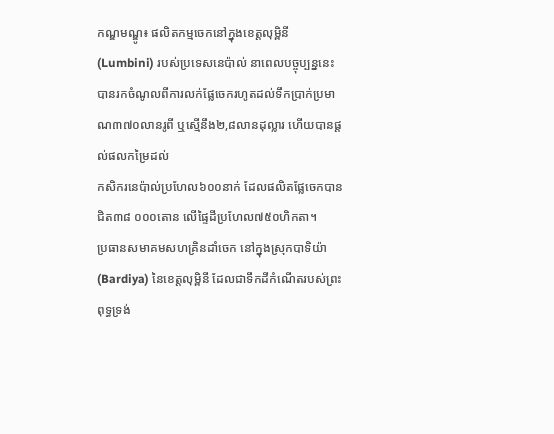កណ្ឌមណ្ឌូ៖ ផលិតកម្មចេកនៅក្នុងខេត្តលុម្ពិនី (Lumbini) របស់ប្រទេសនេប៉ាល់ នាពេលបច្ចុប្បន្ននេះ បានរកចំណូលពីការលក់ផ្លែចេករហូតដល់ទឹកប្រាក់ប្រមាណ៣៧០លានរូពី ឬស្មើនឹង២,៨លានដុល្លារ ហើយបានផ្តល់ផលកម្រៃដល់
កសិករនេប៉ាល់ប្រហែល៦០០នាក់ ដែលផលិតផ្លែចេកបានជិត៣៨ ០០០តោន លើផ្ទៃដីប្រហែល៧៥០ហិកតា។
ប្រធានសមាគមសហគ្រិនដាំចេក នៅក្នុងស្រុកបាទិយ៉ា (Bardiya) នៃខេត្តលុម្ពិនី ដែលជាទឹកដីកំណើតរបស់ព្រះពុទ្ធទ្រង់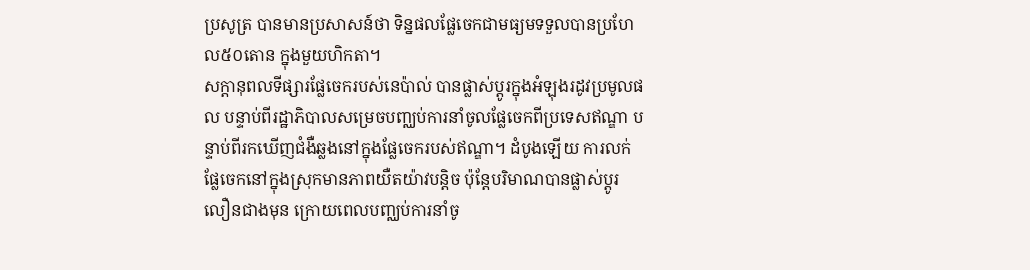ប្រសូត្រ បានមានប្រសាសន៍ថា ទិន្នផលផ្លែចេកជាមធ្យមទទួលបានប្រហែល៥០តោន ក្នុងមួយហិកតា។
សក្ដានុពលទីផ្សារផ្លែចេករបស់នេប៉ាល់ បានផ្លាស់ប្តូរក្នុងអំឡុងរដូវប្រមូលផល បន្ទាប់ពីរដ្ឋាភិបាលសម្រេចបញ្ឈប់ការនាំចូលផ្លែចេកពីប្រទេសឥណ្ឌា បន្ទាប់ពីរកឃើញជំងឺឆ្លងនៅក្នុងផ្លែចេករបស់ឥណ្ឌា។ ដំបូងឡើយ ការលក់ផ្លែចេកនៅក្នុងស្រុកមានភាពយឺតយ៉ាវបន្តិច ប៉ុន្តែបរិមាណបានផ្លាស់ប្តូរលឿនជាងមុន ក្រោយពេលបញ្ឈប់ការនាំចូ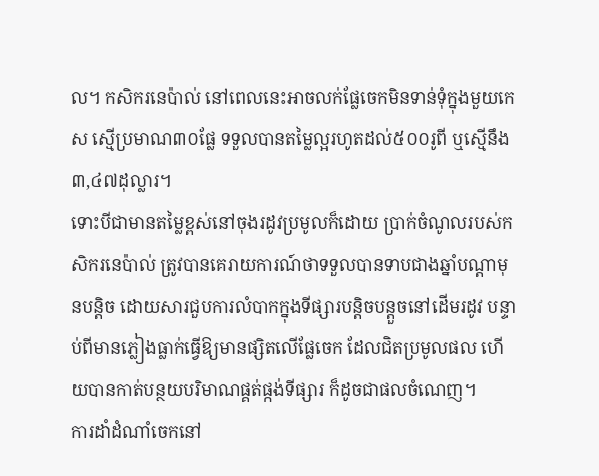ល។ កសិករនេប៉ាល់ នៅពេលនេះអាចលក់ផ្លែចេកមិនទាន់ទុំក្នុងមួយកេស ស្មើប្រមាណ៣០ផ្លែ ទទួលបានតម្លៃល្អរហូតដល់៥០០រូពី ឬស្មើនឹង៣,៤៧ដុល្លារ។
ទោះបីជាមានតម្លៃខ្ពស់នៅចុងរដូវប្រមូលក៏ដោយ ប្រាក់ចំណូលរបស់កសិករនេប៉ាល់ ត្រូវបានគេរាយការណ៍ថាទទួលបានទាបជាងឆ្នាំបណ្តាមុនបន្តិច ដោយសារជួបការលំបាកក្នុងទីផ្សារបន្តិចបន្តួចនៅដើមរដូវ បន្ទាប់ពីមានភ្លៀងធ្លាក់ធ្វើឱ្យមានផ្សិតលើផ្លែចេក ដែលជិតប្រមូលផល ហើយបានកាត់បន្ថយបរិមាណផ្គត់ផ្កង់ទីផ្សារ ក៏ដូចជាផលចំណេញ។
ការដាំដំណាំចេកនៅ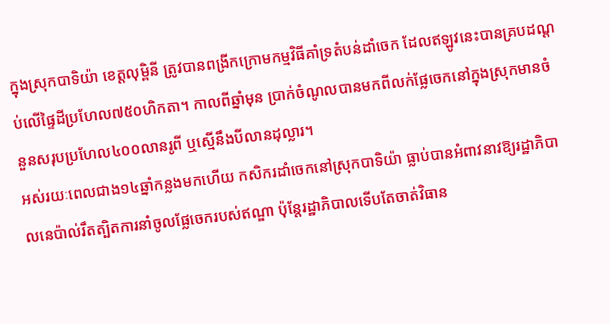ក្នុងស្រុកបាទិយ៉ា ខេត្តលុម្ពិនី ត្រូវបានពង្រីកក្រោមកម្មវិធីគាំទ្រតំបន់ដាំចេក ដែលឥឡូវនេះបានគ្របដណ្តប់លើផ្ទៃដីប្រហែល៧៥០ហិកតា។ កាលពីឆ្នាំមុន ប្រាក់ចំណូលបានមកពីលក់ផ្លែចេកនៅក្នុងស្រុកមានចំនួនសរុបប្រហែល៤០០លានរូពី ឬស្មើនឹងបីលានដុល្លារ។
អស់រយៈពេលជាង១៤ឆ្នាំកន្លងមកហើយ កសិករដាំចេកនៅស្រុកបាទិយ៉ា ធ្លាប់បានអំពាវនាវឱ្យរដ្ឋាភិបាលនេប៉ាល់រឹតត្បិតការនាំចូលផ្លែចេករបស់ឥណ្ឌា ប៉ុន្តែរដ្ឋាភិបាលទើបតែចាត់វិធាន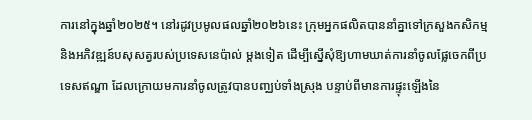ការនៅក្នុងឆ្នាំ២០២៥។ នៅរដូវប្រមូលផលឆ្នាំ២០២៦នេះ ក្រុមអ្នកផលិតបាននាំគ្នាទៅក្រសួងកសិកម្ម និងអភិវឌ្ឍន៍បសុសត្វរបស់ប្រទេសនេប៉ាល់ ម្តងទៀត ដើម្បីស្នើសុំឱ្យហាមឃាត់ការនាំចូលផ្លែចេកពីប្រទេសឥណ្ឌា ដែលក្រោយមការនាំចូលត្រូវបានបញ្ឈប់ទាំងស្រុង បន្ទាប់ពីមានការផ្ទុះឡើងនៃ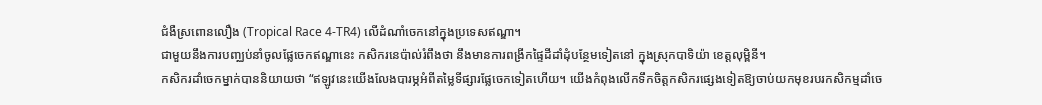ជំងឺស្រពោនលឿង (Tropical Race 4-TR4) លើដំណាំចេកនៅក្នុងប្រទេសឥណ្ឌា។
ជាមួយនឹងការបញ្ឈប់នាំចូលផ្លែចេកឥណ្ឌានេះ កសិករនេប៉ាល់រំពឹងថា នឹងមានការពង្រីកផ្ទៃដីដាំដុំបន្ថែមទៀតនៅ ក្នុងស្រុកបាទិយ៉ា ខេត្តលុម្ពិនី។
កសិករដាំចេកម្នាក់បាននិយាយថា “ឥឡូវនេះយើងលែងបារម្ភអំពីតម្លៃទីផ្សារផ្លែចេកទៀតហើយ។ យើងកំពុងលើកទឹកចិត្តកសិករផ្សេងទៀតឱ្យចាប់យកមុខរបរកសិកម្មដាំចេ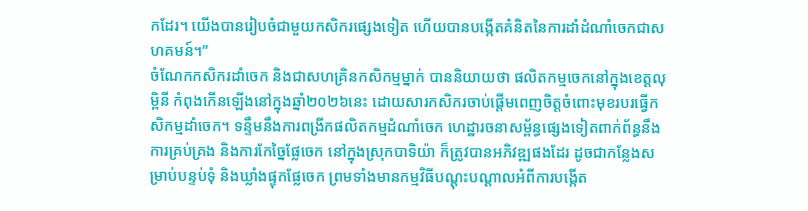កដែរ។ យើងបានរៀបចំជាមួយកសិករផ្សេងទៀត ហើយបានបង្កើតគំនិតនៃការដាំដំណាំចេកជាសហគមន៍។”
ចំណែកកសិករដាំចេក និងជាសហគ្រិនកសិកម្មម្នាក់ បាននិយាយថា ផលិតកម្មចេកនៅក្នុងខេត្តលុម្ពិនី កំពុងកើនឡើងនៅក្នុងឆ្នាំ២០២៦នេះ ដោយសារកសិករចាប់ផ្តើមពេញចិត្តចំពោះមុខរបរធ្វើកសិកម្មដាំចេក។ ទន្ទឹមនឹងការពង្រីកផលិតកម្មដំណាំចេក ហេដ្ឋារចនាសម្ព័ន្ធផ្សេងទៀតពាក់ព័ន្ធនឹងការគ្រប់គ្រង និងការកែច្នៃផ្លែចេក នៅក្នុងស្រុកបាទិយ៉ា ក៏ត្រូវបានអភិវឌ្ឍផងដែរ ដូចជាកន្លែងសម្រាប់បន្ទប់ទុំ និងឃ្លាំងផ្ទុកផ្លែចេក ព្រមទាំងមានកម្មវិធីបណ្តុះបណ្តាលអំពីការបង្កើត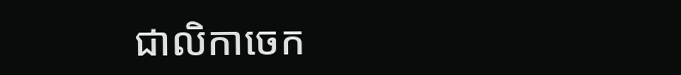ជាលិកាចេក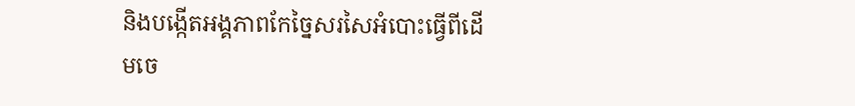និងបង្កើតអង្គភាពកែច្នៃសរសៃអំបោះធ្វើពីដើមចេ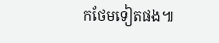កថែមទៀតផង៕